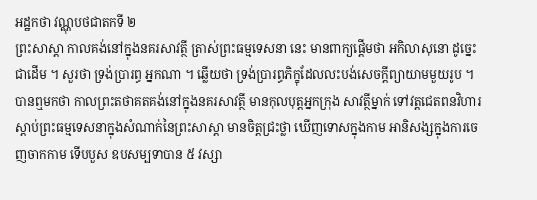អដ្ឋកថា វណ្ណុបថជាតកទី ២
ព្រះសាស្តា កាលគង់នៅក្នុងនគរសាវត្ថី ត្រាស់ព្រះធម្មទេសនា នេះ មានពាក្យផ្តើមថា អកិលាសុនោ ដូច្នេះជាដើម ។ សួរថា ទ្រង់ប្រារព្ធ អ្នកណា ។ ឆ្លើយថា ទ្រង់ប្រារព្ធភិក្ខុដែលលះបង់សេចក្តីព្យាយាមមួយរូប ។ បានឮមកថា កាលព្រះតថាគតគង់នៅក្នុងនគរសាវត្ថី មានកុលបុត្តអ្នកក្រុង សាវត្ថីម្នាក់ ទៅវត្តជេតពនវិហារ ស្តាប់ព្រះធម្មទេសនាក្នុងសំណាក់នៃព្រះសាស្តា មានចិត្តជ្រះថ្លា ឃើញទោសក្នុងកាម អានិសង្សក្នុងការចេញចាកកាម ទើបបួស ឧបសម្បទាបាន ៥ វស្សា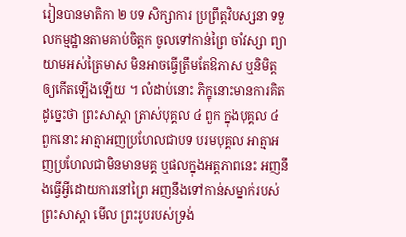រៀនបានមាតិកា ២ បទ សិក្សាការ ប្រព្រឹត្តវិបស្សនា ទទួលកម្មដ្ឋានតាមគាប់ចិត្តក ចូលទៅកាន់ព្រៃ ចាំវស្សា ព្យាយាមអស់ត្រៃមាស មិនអាចធ្វើត្រឹមតែឱភាស ឬនិមិត្តឲ្យកើតឡើងឡើយ ។ លំដាប់នោះ ភិក្ខុនោះមានការគិតដូច្នេះថា ព្រះសាស្តា ត្រាស់បុគ្គល ៤ ពួក ក្នុងបុគ្គល ៤ ពួកនោះ អាត្មាអញប្រហែលជាបទ បរមបុគ្គល អាត្មាអញប្រហែលជាមិនមានមគ្គ ឬផលក្នុងអត្តភាពនេះ អញនឹងធ្វើអ្វីដោយការនៅព្រៃ អញនឹងទៅកាន់សម្នាក់របស់ព្រះសាស្តា មើល ព្រះរូបរបស់ទ្រង់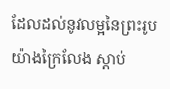ដែលដល់នូវលម្អនៃព្រះរូបយ៉ាងក្រៃលែង ស្តាប់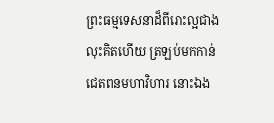ព្រះធម្មទេសនាដ៏ពីរោះល្អជាង លុះគិតហើយ ត្រឡប់មកកាន់ជេតពនមហាវិហារ នោះឯង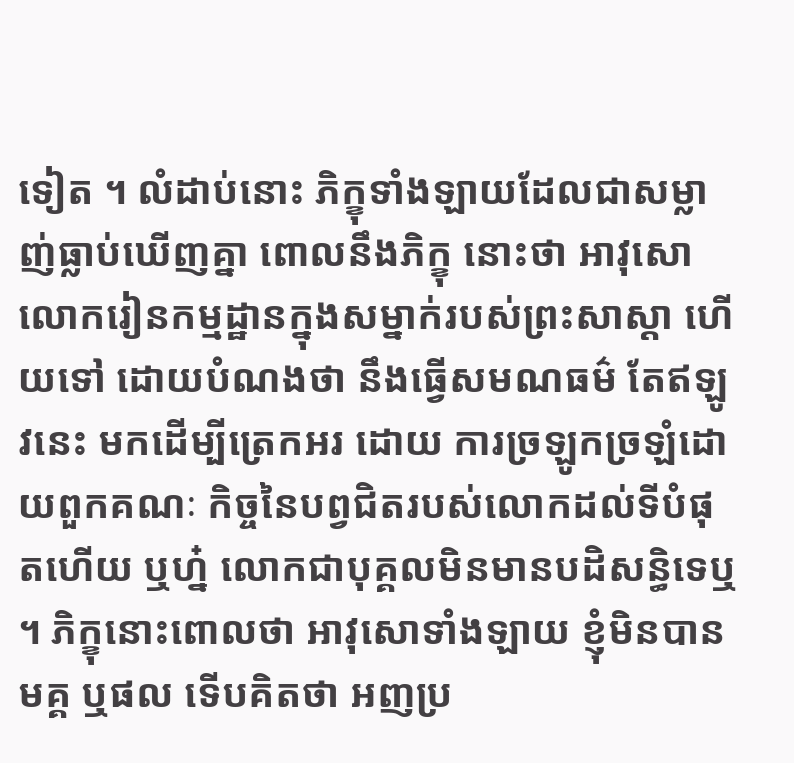ទៀត ។ លំដាប់នោះ ភិក្ខុទាំងឡាយដែលជាសម្លាញ់ធ្លាប់ឃើញគ្នា ពោលនឹងភិក្ខុ នោះថា អាវុសោ លោករៀនកម្មដ្ឋានក្នុងសម្នាក់របស់ព្រះសាស្តា ហើយទៅ ដោយបំណងថា នឹងធ្វើសមណធម៌ តែឥឡូវនេះ មកដើម្បីត្រេកអរ ដោយ ការច្រឡូកច្រឡំដោយពួកគណៈ កិច្ចនៃបព្វជិតរបស់លោកដល់ទីបំផុតហើយ ឬហ្ន៎ លោកជាបុគ្គលមិនមានបដិសន្ធិទេឬ ។ ភិក្ខុនោះពោលថា អាវុសោទាំងឡាយ ខ្ញុំមិនបានមគ្គ ឬផល ទើបគិតថា អញប្រ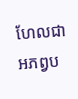ហែលជាអភព្វប